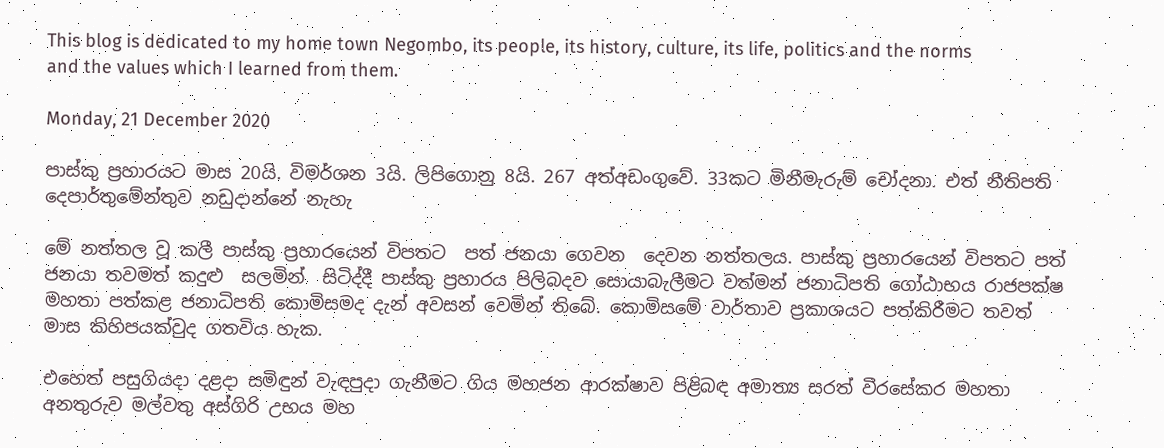This blog is dedicated to my home town Negombo, its people, its history, culture, its life, politics and the norms and the values which I learned from them.

Monday, 21 December 2020

පාස්කු ප්‍රහාරයට මාස 20යි. විමර්ශන 3යි. ලිපිගොනු 8යි. 267 අත්අඩංගුවේ. 33කට මිනීමැරුම් චෝදනා. එත් නීතිපති දෙපාර්තුමේන්තුව නඩුදාන්නේ නැහැ

මේ නත්තල වූ කලී පාස්කු ප්‍රහාරයෙන් විපතට  පත් ජනයා ගෙවන  දෙවන නත්තලය. පාස්කු ප්‍රහාරයෙන් විපතට පත් ජනයා තවමත් කදුළු  සලමින්  සිටිද්දී පාස්කු ප්‍රහාරය පිලිබදව සොයාබැලීමට වත්මන් ජනාධිපති ගෝඨාභය රාජපක්ෂ මහතා පත්කළ ජනාධිපති කොමිසමද දැන් අවසන් වෙමින් තිබේ. කොමිසමේ වාර්තාව ප්‍රකාශයට පත්කිරීමට තවත් මාස කිහිපයක්වුද ගතවිය හැක.

එහෙත් පසුගියදා දළදා සමිඳුන් වැඳපුදා ගැනීමට ගිය මහජන ආරක්ෂාව පිළිබඳ අමාත්‍ය සරත් වීරසේකර මහතා අනතුරුව මල්වතු අස්ගිරි උභය මහ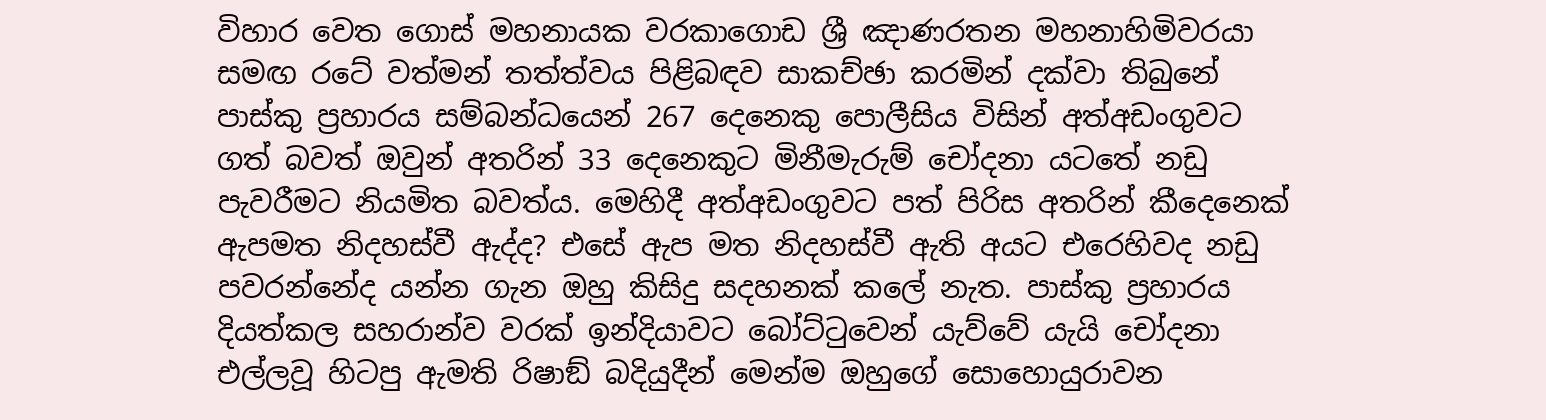විහාර වෙත ගොස් මහනායක වරකාගොඩ ශ්‍රී ඤාණරතන මහනාහිමිවරයා සමඟ රටේ වත්මන් තත්ත්වය පිළිබඳව සාකච්ඡා කරමින් දක්වා තිබුනේ පාස්කු ප්‍රහාරය සම්බන්ධයෙන් 267 දෙනෙකු පොලීසිය විසින් අත්අඩංගුවට ගත් බවත් ඔවුන් අතරින් 33 දෙනෙකුට මිනීමැරුම් චෝදනා යටතේ නඩු පැවරීමට නියමිත බවත්ය. මෙහිදී අත්අඩංගුවට පත් පිරිස අතරින් කීදෙනෙක් ඇපමත නිදහස්වී ඇද්ද? එසේ ඇප මත නිදහස්වී ඇති අයට එරෙහිවද නඩු පවරන්නේද යන්න ගැන ඔහු කිසිදු සදහනක් කලේ නැත. පාස්කු ප්‍රහාරය දියත්කල සහරාන්ව වරක් ඉන්දියාවට බෝට්ටුවෙන් යැව්වේ යැයි චෝදනා එල්ලවූ හිටපු ඇමති රිෂාඞ් බදියුදීන් මෙන්ම ඔහුගේ සොහොයුරාවන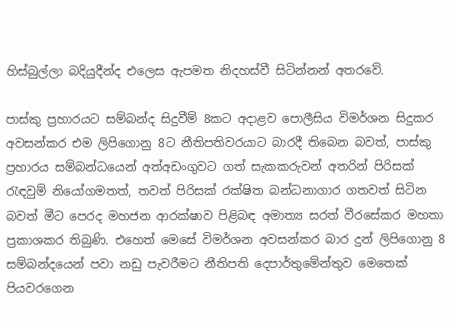හිස්බුල්ලා බදියුදීන්ද එලෙස ඇපමත නිදහස්වී සිටින්නන් අතරවේ.

පාස්කු ප්‍රහාරයට සම්බන්ද සිදුවීම් 8කට අදාළව පොලීසිය විමර්ශන සිදුකර අවසන්කර එම ලිපිගොනු 8ට නීතිපතිවරයාට බාරදී තිබෙන බවත්, පාස්කු ප්‍රහාරය සම්බන්ධයෙන් අත්අඩංගුවට ගත් සැකකරුවන් අතරින් පිරිසක් රැඳවුම් නියෝගමතත්, තවත් පිරිසක් රක්ෂිත බන්ධනාගාර ගතවත් සිටින බවත් මීට පෙරද මහජන ආරක්ෂාව පිළිබඳ අමාත්‍ය සරත් වීරසේකර මහතා ප්‍රකාශකර තිබුණි. එහෙත් මෙසේ විමර්ශන අවසන්කර බාර දුන් ලිපිගොනු 8 සම්බන්දයෙන් පවා නඩු පැවරීමට නීතිපති දෙපාර්තුමේන්තුව මෙතෙක් පියවරගෙන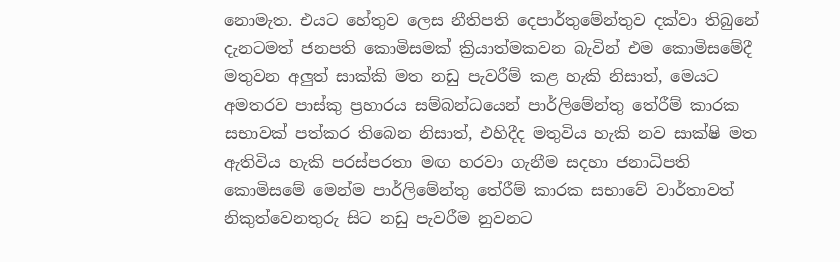නොමැත. එයට හේතුව ලෙස නීතිපති දෙපාර්තුමේන්තුව දක්වා තිබුනේ දැනටමත් ජනපති කොමිසමක් ක්‍රියාත්මකවන බැවින් එම කොමිසමේදී මතුවන අලුත් සාක්කි මත නඩු පැවරීම් කළ හැකි නිසාත්, මෙයට අමතරව පාස්කු ප්‍රහාරය සම්බන්ධයෙන් පාර්ලිමේන්තු තේරීම් කාරක සභාවක් පත්කර තිබෙන නිසාත්, එහිදීද මතුවිය හැකි නව සාක්ෂි මත ඇතිවිය හැකි පරස්පරතා මඟ හරවා ගැනීම සදහා ජනාධිපති කොමිසමේ මෙන්ම පාර්ලිමේන්තු තේරීම් කාරක සභාවේ වාර්තාවත් නිකුත්වෙනතුරු සිට නඩු පැවරීම නුවනට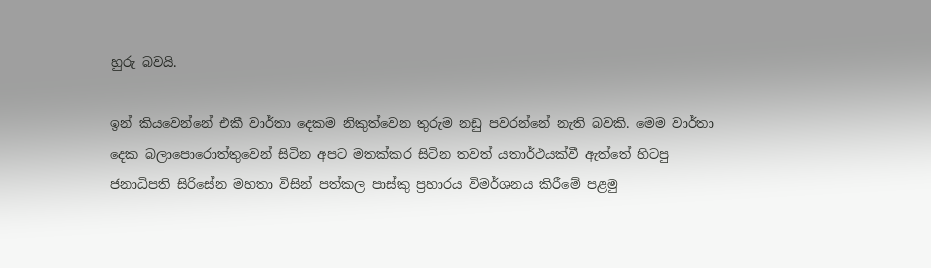හුරු බවයි.

ඉන් කියවෙන්නේ එකී වාර්තා දෙකම නිකුත්වෙන තුරුම නඩු පවරන්නේ නැති බවකි. මෙම වාර්තා දෙක බලාපොරොත්තුවෙන් සිටින අපට මතක්කර සිටින තවත් යතාර්ථයක්වී ඇත්තේ හිටපු ජනාධිපති සිරිසේන මහතා විසින් පත්කල පාස්කු ප්‍රහාරය විමර්ශනය කිරීමේ පළමු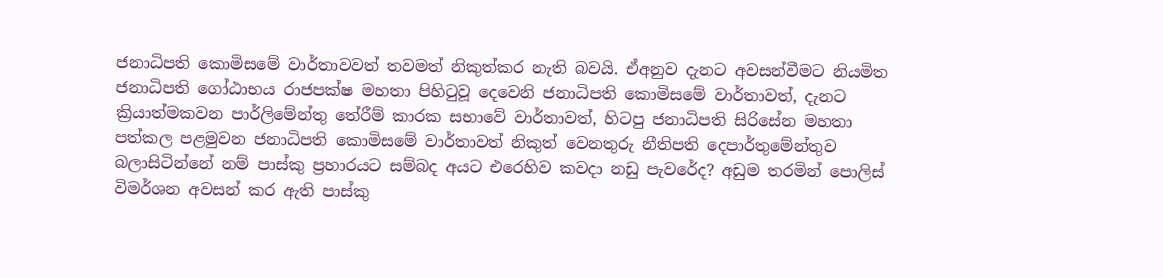ජනාධිපති කොමිසමේ වාර්තාවවත් තවමත් නිකුත්කර නැති බවයි. ඒඅනුව දැනට අවසන්වීමට නියමිත ජනාධිපති ගෝඨාභය රාජපක්ෂ මහතා පිහිටුවූ දෙවෙනි ජනාධිපති කොමිසමේ වාර්තාවත්, දැනට ක්‍රියාත්මකවන පාර්ලිමේන්තු තේරීම් කාරක සභාවේ වාර්තාවත්, හිටපු ජනාධිපති සිරිසේන මහතා පත්කල පළමුවන ජනාධිපති කොමිසමේ වාර්තාවත් නිකුත් වෙනතුරු නීතිපති දෙපාර්තුමේන්තුව බලාසිටින්නේ නම් පාස්කු ප්‍රහාරයට සම්බද අයට එරෙහිව කවදා නඩු පැවරේද? අඩුම තරමින් පොලිස් විමර්ශන අවසන් කර ඇති පාස්කු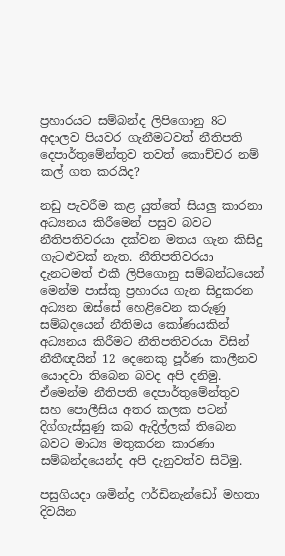ප්‍රහාරයට සම්බන්ද ලිපිගොනු 8ට අදාලව පියවර ගැනීමටවත් නීතිපති දෙපාර්තුමේන්තුව තවත් කොච්චර නම් කල් ගත කරයිද?

නඩු පැවරීම කළ යුත්තේ සියලු කාරනා අධ්‍යනය කිරීමෙන් පසුව බවට නීතිපතිවරයා දක්වන මතය ගැන කිසිදු ගැටළුවක් නැත. නීතිපතිවරයා දැනටමත් එකී ලිපිගොනු සම්බන්ධයෙන් මෙන්ම පාස්කු ප්‍රහාරය ගැන සිදුකරන අධ්‍යන ඔස්සේ හෙළිවෙන කරුණු සම්බදයෙන් නීතිමය කෝණයකින් අධ්‍යනය කිරීමට නීතිපතිවරයා විසින් නීතීඥයින් 12 දෙනෙකු පූර්ණ කාලීනව යොදවා තිබෙන බවද අපි දනිමු. ඒමෙන්ම නීතිපති දෙපාර්තුමේන්තුව සහ පොලීසිය අතර කලක පටන් දිග්ගැස්සුණු කබ ඇදිල්ලක් තිබෙන බවට මාධ්‍ය මතුකරන කාරණා සම්බන්දයෙන්ද අපි දැනුවත්ව සිටිමු.

පසුගියදා ශමින්ද්‍ර ෆර්ඩිනැන්ඩෝ මහතා දිවයින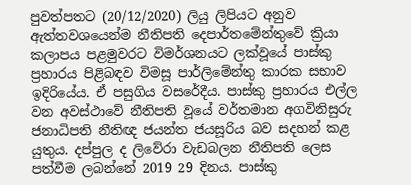පුවත්පතට (20/12/2020) ලියු ලිපියට අනුව ඇත්තවශයෙන්ම නීතිපති දෙපාර්තමේන්තුවේ ක්‍රියා කලාපය පළමුවරට විමර්ශනයට ලක්වූයේ පාස්කු ප්‍රහාරය පිළිබඳව විමසූ පාර්ලිමේන්තු කාරක සභාව ඉදිරියේය. ඒ පසුගිය වසරේදීය. පාස්කු ප්‍රහාරය එල්ල වන අවස්ථාවේ නීතිපති වූයේ වර්තමාන අගවිනිසුරු ජනාධිපති නීතිඥ ජයන්ත ජයසූරිය බව සදහන් කළ යුතුය. දප්පුල ද ලිවේරා වැඩබලන නීතිපති ලෙස පත්වීම ලබන්නේ 2019 29 දිනය. පාස්කු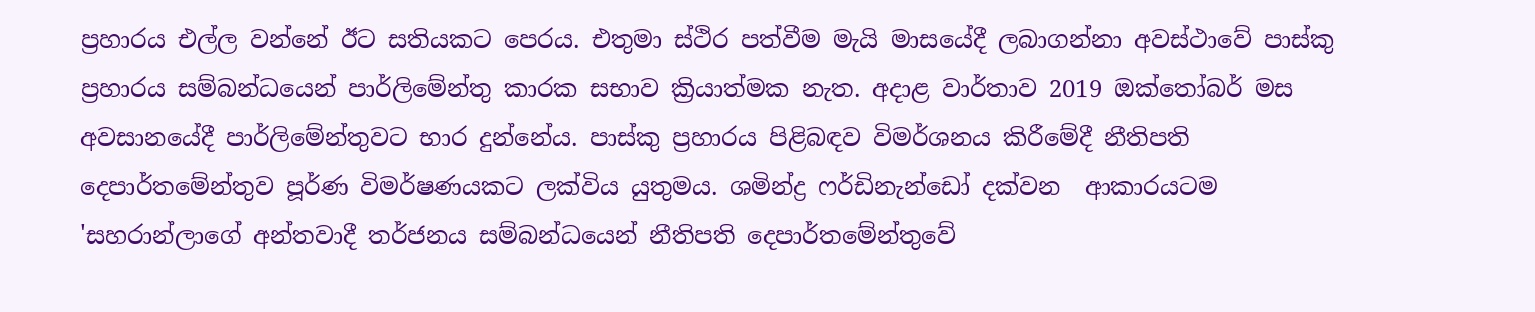ප්‍රහාරය එල්ල වන්නේ ඊට සතියකට පෙරය. එතුමා ස්ථිර පත්වීම මැයි මාසයේදී ලබාගන්නා අවස්ථාවේ පාස්කු ප්‍රහාරය සම්බන්ධයෙන් පාර්ලිමේන්තු කාරක සභාව ක්‍රියාත්මක නැත. අදාළ වාර්තාව 2019 ඔක්තෝබර් මස අවසානයේදී පාර්ලිමේන්තුවට භාර දුන්නේය. පාස්කු ප්‍රහාරය පිළිබඳව විමර්ශනය කිරීමේදී නීතිපති දෙපාර්තමේන්තුව පූර්ණ විමර්ෂණයකට ලක්විය යුතුමය. ශමින්ද්‍ර ෆර්ඩිනැන්ඩෝ දක්වන  ආකාරයටම  'සහරාන්ලාගේ අන්තවාදී තර්ජනය සම්බන්ධයෙන් නීතිපති දෙපාර්තමේන්තුවේ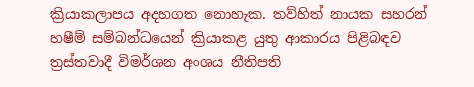ක්‍රියාකලාපය අදහගත නොහැක. තව්හිත් නායක සහරන් හෂීම් සම්බන්ධයෙන් ක්‍රියාකළ යුතු ආකාරය පිළිබඳව ත්‍රස්තවාදී විමර්ශන අංශය නීතිපති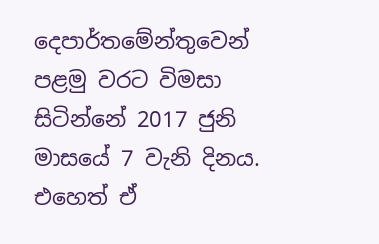දෙපාර්තමේන්තුවෙන් පළමු වරට විමසා සිටින්නේ 2017 ජුනි මාසයේ 7 වැනි දිනය. එහෙත් ඒ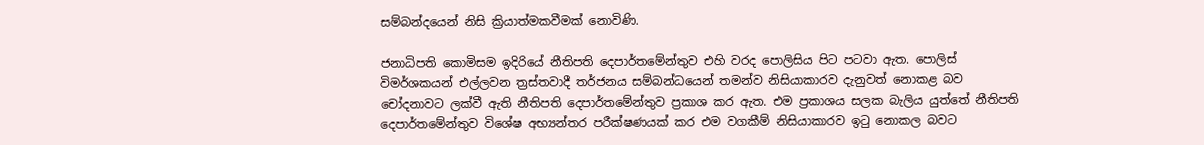සම්බන්දයෙන් නිසි ක්‍රියාත්මකවීමක් නොවිණි.

ජනාධිපති කොමිසම ඉදිරියේ නීතිපති දෙපාර්තමේන්තුව එහි වරද පොලිසිය පිට පටවා ඇත. පොලිස් විමර්ශකයන් එල්ලවන ත්‍රස්තවාදී තර්ජනය සම්බන්ධයෙන් තමන්ව නිසියාකාරව දැනුවත් නොකළ බව චෝදනාවට ලක්වී ඇති නීතිපති දෙපාර්තමේන්තුව ප්‍රකාශ කර ඇත. එම ප්‍රකාශය සලක බැලිය යුත්තේ නීතිපති දෙපාර්තමේන්තුව විශේෂ අභ්‍යන්තර පරීක්ෂණයක් කර එම වගකීම් නිසියාකාරව ඉටු නොකල බවට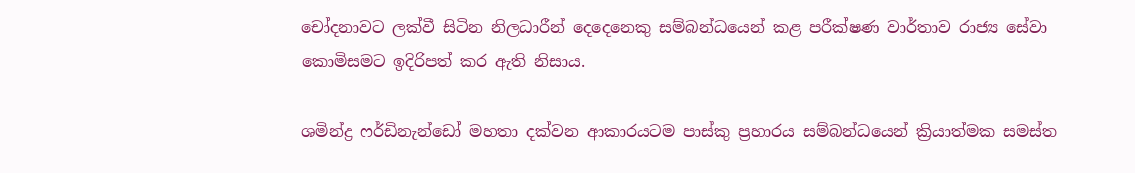චෝදනාවට ලක්වී සිටින නිලධාරීන් දෙදෙනෙකු සම්බන්ධයෙන් කළ පරීක්ෂණ වාර්තාව රාජ්‍ය සේවා කොමිසමට ඉදිරිපත් කර ඇති නිසාය.

ශමින්ද්‍ර ෆර්ඩිනැන්ඩෝ මහතා දක්වන ආකාරයටම පාස්කු ප්‍රහාරය සම්බන්ධයෙන් ක්‍රියාත්මක සමස්ත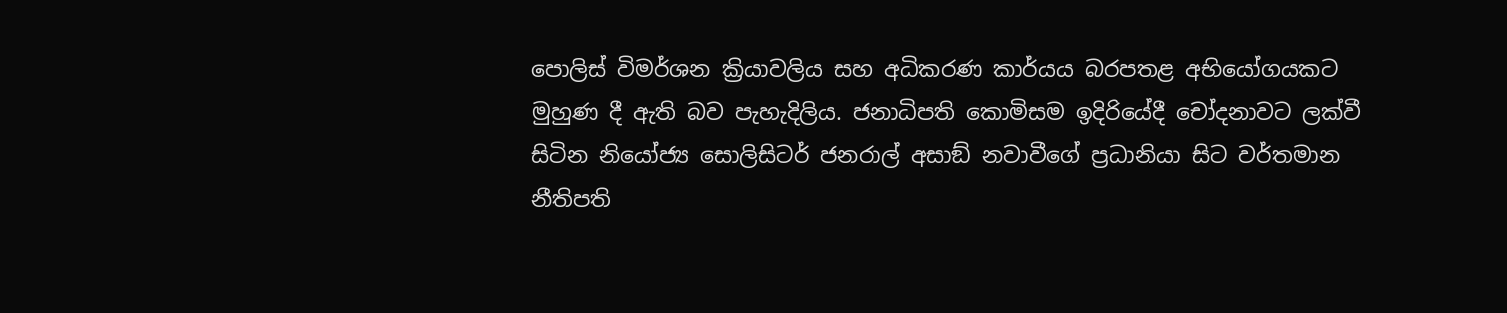පොලිස් විමර්ශන ක්‍රියාවලිය සහ අධිකරණ කාර්යය බරපතළ අභියෝගයකට මුහුණ දී ඇති බව පැහැදිලිය. ජනාධිපති කොමිසම ඉදිරියේදී චෝදනාවට ලක්වී සිටින නියෝජ්‍ය සොලිසිටර් ජනරාල් අසාඞ් නවාවීගේ ප්‍රධානියා සිට වර්තමාන නීතිපති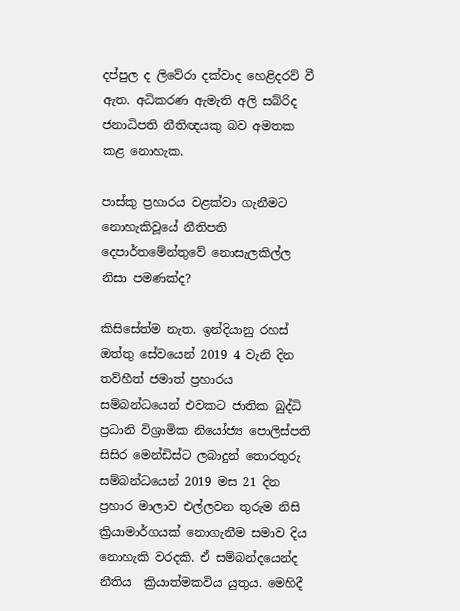දප්පුල ද ලිවේරා දක්වාද හෙළිදරව් වී ඇත. අධිකරණ ඇමැති අලි සබ්රිද ජනාධිපති නීතිඥයකු බව අමතක කළ නොහැක.

පාස්කු ප්‍රහාරය වළක්වා ගැනීමට නොහැකිවූයේ නීතිපති දෙපාර්තමේන්තුවේ නොසැලකිල්ල නිසා පමණක්ද?

කිසිසේත්ම නැත. ඉන්දියානු රහස් ඔත්තු සේවයෙන් 2019 4 වැනි දින තව්හීත් ජමාත් ප්‍රහාරය සම්බන්ධයෙන් එවකට ජාතික බුද්ධි ප්‍රධානි විශ්‍රාමික නියෝජ්‍ය පොලිස්පති සිසිර මෙන්ඩිස්ට ලබාදුන් තොරතුරු සම්බන්ධයෙන් 2019 මස 21 දින ප්‍රහාර මාලාව එල්ලවන තුරුම නිසි ක්‍රියාමාර්ගයක් නොගැනීම සමාව දිය නොහැකි වරදකි. ඒ සම්බන්දයෙන්ද නීතිය  ක්‍රියාත්මකවිය යුතුය. මෙහිදී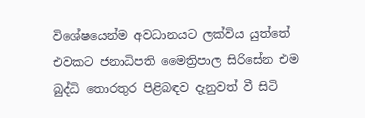විශේෂයෙන්ම අවධානයට ලක්විය යුත්තේ එවකට ජනාධිපති මෛත්‍රිපාල සිරිසේන එම බුද්ධි තොරතුර පිළිබඳව දැනුවත් වී සිටි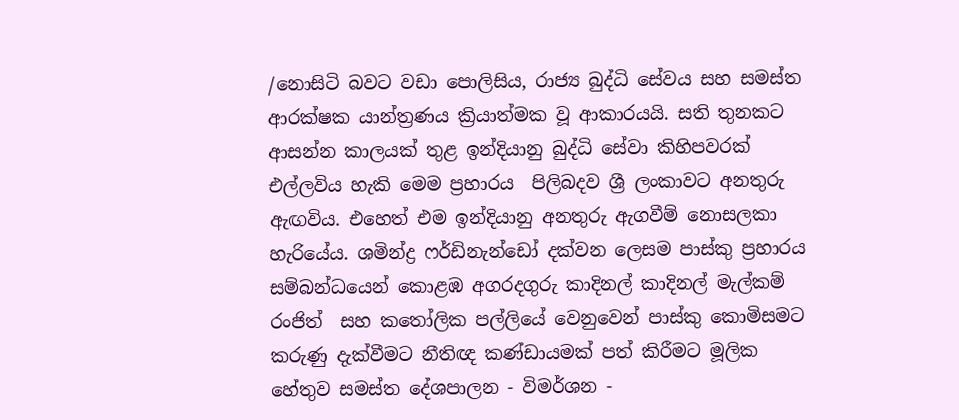/නොසිටි බවට වඩා පොලිසිය, රාජ්‍ය බුද්ධි සේවය සහ සමස්ත ආරක්ෂක යාන්ත්‍රණය ක්‍රියාත්මක වූ ආකාරයයි. සති තුනකට ආසන්න කාලයක් තුළ ඉන්දියානු බුද්ධි සේවා කිහිපවරක් එල්ලවිය හැකි මෙම ප්‍රහාරය  පිලිබදව ශ්‍රී ලංකාවට අනතුරු ඇඟවිය. එහෙත් එම ඉන්දියානු අනතුරු ඇගවීම් නොසලකා හැරියේය. ශමින්ද්‍ර ෆර්ඩිනැන්ඩෝ දක්වන ලෙසම පාස්කු ප්‍රහාරය සම්බන්ධයෙන් කොළඹ අගරදගුරු කාදිනල් කාදිනල් මැල්කම් රංජිත්  සහ කතෝලික පල්ලියේ වෙනුවෙන් පාස්කු කොමිසමට කරුණු දැක්වීමට නීතිඥ කණ්ඩායමක් පත් කිරීමට මූලික හේතුව සමස්ත දේශපාලන - විමර්ශන -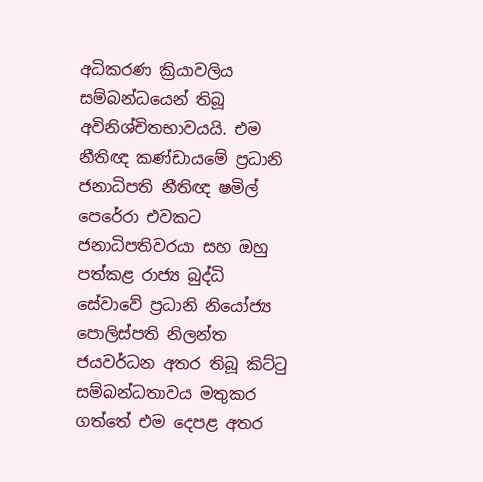අධිකරණ ක්‍රියාවලිය සම්බන්ධයෙන් තිබූ අවිනිශ්චිතභාවයයි. එම නීතිඥ කණ්ඩායමේ ප්‍රධානි ජනාධිපති නීතිඥ ෂමිල් පෙරේරා එවකට ජනාධිපතිවරයා සහ ඔහු පත්කළ රාජ්‍ය බුද්ධි සේවාවේ ප්‍රධානි නියෝජ්‍ය පොලිස්පති නිලන්ත ජයවර්ධන අතර තිබූ කිට්ටු සම්බන්ධතාවය මතුකර ගත්තේ එම දෙපළ අතර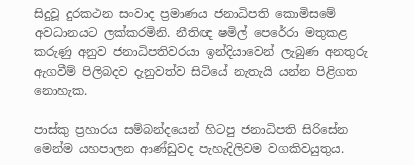සිදුවූ දුරකථන සංවාද ප්‍රමාණය ජනාධිපති කොමිසමේ අවධානයට ලක්කරමිනි. නීතිඥ ෂමිල් පෙරේරා මතුකළ කරුණු අනුව ජනාධිපතිවරයා ඉන්දියාවෙන් ලැබුණ අනතුරු ඇගවීම් පිලිබදව දැනුවත්ව සිටියේ නැතැයි යන්න පිළිගත නොහැක.

පාස්කු ප්‍රහාරය සම්බන්දයෙන් හිටපු ජනාධිපති සිරිසේන මෙන්ම යහපාලන ආණ්ඩුවද පැහැදිලිවම වගකිවයුතුය.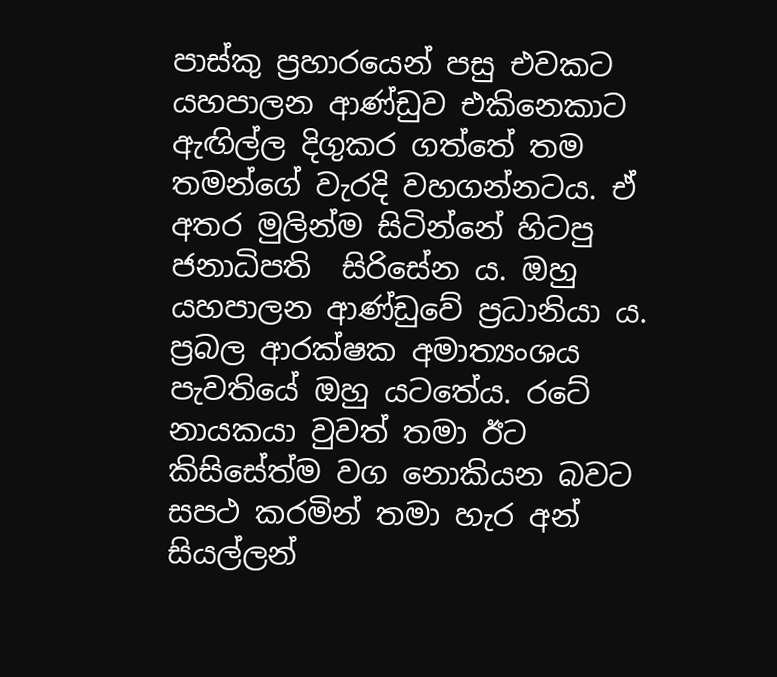පාස්කු ප්‍රහාරයෙන් පසු එවකට යහපාලන ආණ්ඩුව එකිනෙකාට ඇඟිල්ල දිගුකර ගත්තේ තම තමන්ගේ වැරදි වහගන්නටය. ඒ අතර මුලින්ම සිටින්නේ හිටපු ජනාධිපති  සිරිසේන ය. ඔහු යහපාලන ආණ්ඩුවේ ප්‍රධානියා ය. ප්‍රබල ආරක්ෂක අමාත්‍යංශය පැවතියේ ඔහු යටතේය. රටේ නායකයා වුවත් තමා ඊට කිසිසේත්ම වග නොකියන බවට සපථ කරමින් තමා හැර අන් සියල්ලන්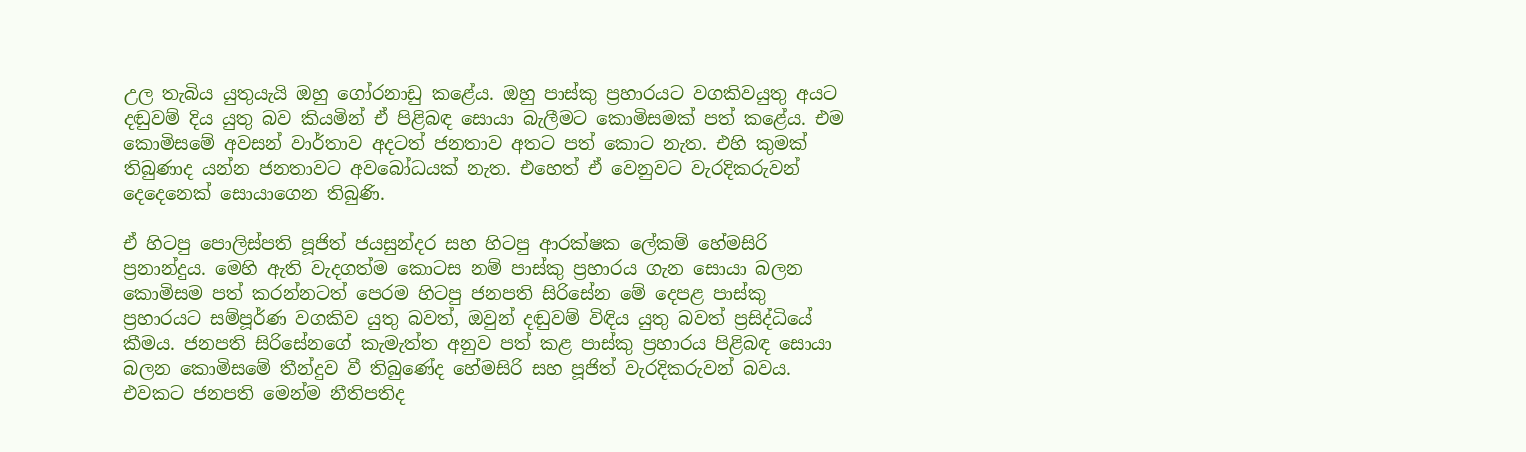උල තැබිය යුතුයැයි ඔහු ගෝරනාඩු කළේය. ඔහු පාස්කු ප්‍රහාරයට වගකිවයුතු අයට දඬුවම් දිය යුතු බව කියමින් ඒ පිළිබඳ සොයා බැලීමට කොමිසමක් පත් කළේය. එම කොමිසමේ අවසන් වාර්තාව අදටත් ජනතාව අතට පත් කොට නැත. එහි කුමක් තිබුණාද යන්න ජනතාවට අවබෝධයක් නැත. එහෙත් ඒ වෙනුවට වැරදිකරුවන් දෙදෙනෙක් සොයාගෙන තිබුණි.

ඒ හිටපු පොලිස්පති පූජිත් ජයසුන්දර සහ හිටපු ආරක්ෂක ලේකම් හේමසිරි ප්‍රනාන්දුය. මෙහි ඇති වැදගත්ම කොටස නම් පාස්කු ප්‍රහාරය ගැන සොයා බලන කොමිසම පත් කරන්නටත් පෙරම හිටපු ජනපති සිරිසේන මේ දෙපළ පාස්කු ප්‍රහාරයට සම්පූර්ණ වගකිව යුතු බවත්, ඔවුන් දඬුවම් විඳිය යුතු බවත් ප්‍රසිද්ධියේ කීමය. ජනපති සිරිසේනගේ කැමැත්ත අනුව පත් කළ පාස්කු ප්‍රහාරය පිළිබඳ සොයා බලන කොමිසමේ තීන්දුව වී තිබුණේද හේමසිරි සහ පූජිත් වැරදිකරුවන් බවය. එවකට ජනපති මෙන්ම නීතිපතිද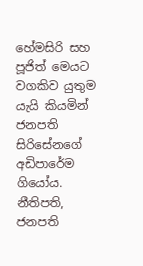හේමසිරි සහ පූජිත් මෙයට වගකිව යුතුම යැයි කියමින් ජනපති සිරිසේනගේ අඩිපාරේම ගියෝය. නීතිපති, ජනපති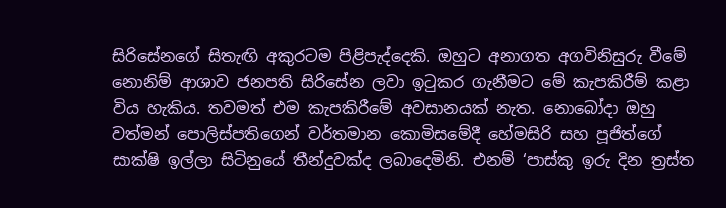සිරිසේනගේ සිතැඟි අකුරටම පිළිපැද්දෙකි. ඔහුට අනාගත අගවිනිසුරු වීමේ නොනිම් ආශාව ජනපති සිරිසේන ලවා ඉටුකර ගැනීමට මේ කැපකිරීම් කළා විය හැකිය. තවමත් එම කැපකිරීමේ අවසානයක් නැත. නොබෝදා ඔහු වත්මන් පොලිස්පතිගෙන් වර්තමාන කොමිසමේදී හේමසිරි සහ පූජිත්ගේ සාක්ෂි ඉල්ලා සිටිනුයේ තීන්දුවක්ද ලබාදෙමිනි. එනම් ‘පාස්කු ඉරු දින ත්‍රස්ත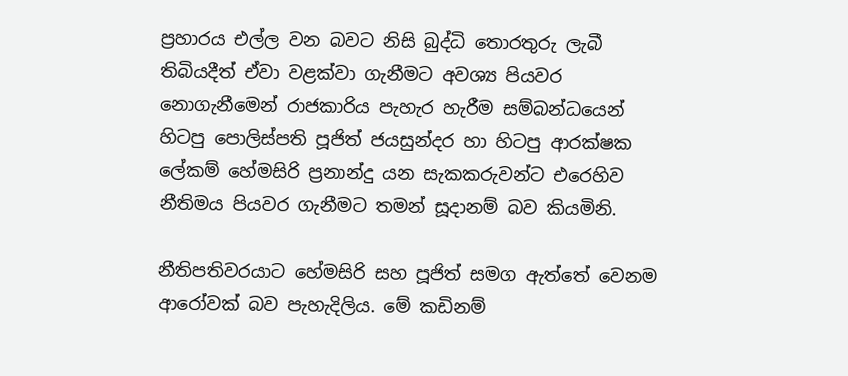ප්‍රහාරය එල්ල වන බවට නිසි බුද්ධි තොරතුරු ලැබී තිබියදීත් ඒවා වළක්වා ගැනීමට අවශ්‍ය පියවර නොගැනීමෙන් රාජකාරිය පැහැර හැරීම සම්බන්ධයෙන් හිටපු පොලිස්පති පූජිත් ජයසුන්දර හා හිටපු ආරක්ෂක ලේකම් හේමසිරි ප්‍රනාන්දු යන සැකකරුවන්ට එරෙහිව නීතිමය පියවර ගැනීමට තමන් සූදානම් බව කියමිනි.

නීතිපතිවරයාට හේමසිරි සහ පූජිත් සමග ඇත්තේ වෙනම ආරෝවක් බව පැහැදිලිය. මේ කඩිනම්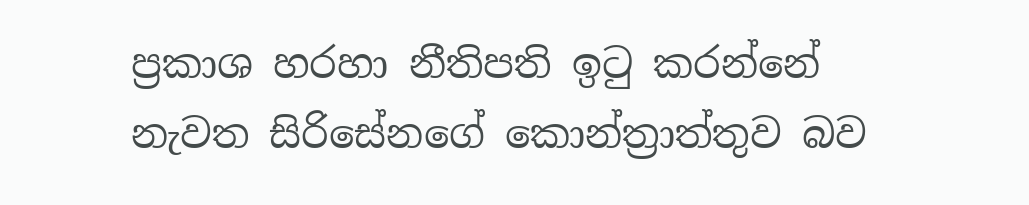ප්‍රකාශ හරහා නීතිපති ඉටු කරන්නේ නැවත සිරිසේනගේ කොන්ත්‍රාත්තුව බව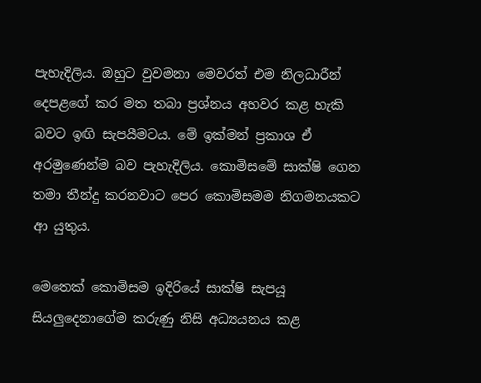පැහැදිලිය. ඔහුට වුවමනා මෙවරත් එම නිලධාරීන් දෙපළගේ කර මත තබා ප්‍රශ්නය අහවර කළ හැකි බවට ඉඟි සැපයීමටය. මේ ඉක්මන් ප්‍රකාශ ඒ අරමුණෙන්ම බව පැහැදිලිය. කොමිසමේ සාක්ෂි ගෙන තමා තීන්දු කරනවාට පෙර කොමිසමම නිගමනයකට ආ යුතුය.

මෙතෙක් කොමිසම ඉදිරියේ සාක්ෂි සැපයූ සියලුදෙනාගේම කරුණු නිසි අධ්‍යයනය කළ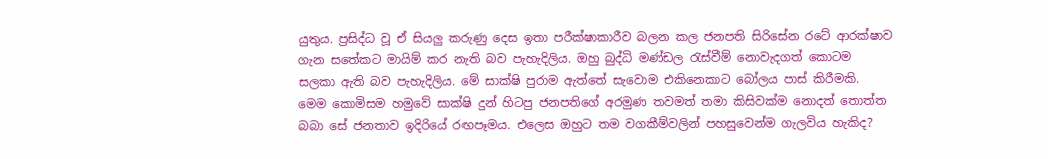යුතුය. ප්‍රසිද්ධ වූ ඒ සියලු කරුණු දෙස ඉතා පරීක්ෂාකාරීව බලන කල ජනපති සිරිසේන රටේ ආරක්ෂාව ගැන සතේකට මායිම් කර නැති බව පැහැදිලිය. ඔහු බුද්ධි මණ්ඩල රැස්වීම් නොවැදගත් කොටම සලකා ඇති බව පැහැදිලිය. මේ සාක්ෂි පුරාම ඇත්තේ සැවොම එකිනෙකාට බෝලය පාස් කිරීමකි. මෙම කොමිසම හමුවේ සාක්ෂි දුන් හිටපු ජනපතිගේ අරමුණ තවමත් තමා කිසිවක්ම නොදත් තොත්ත බබා සේ ජනතාව ඉදිරියේ රඟපෑමය. එලෙස ඔහුට තම වගකීම්වලින් පහසුවෙන්ම ගැලවිය හැකිද?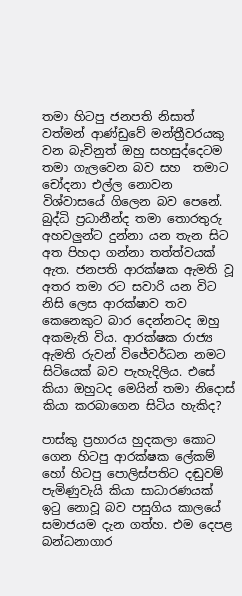තමා හිටපු ජනපති නිසාත් වත්මන් ආණ්ඩුවේ මන්ත්‍රීවරයකු වන බැවිනුත් ඔහු සහසුද්දෙටම තමා ගැලවෙන බව සහ  තමාට චෝදනා එල්ල නොවන විශ්වාසයේ ගිලෙන බව පෙනේ. බුද්ධි ප්‍රධානීන්ද තමා තොරතුරු අහවලුන්ට දුන්නා යන තැන සිට අත පිහදා ගන්නා තත්ත්වයක් ඇත. ජනපති ආරක්ෂක ඇමති වූ අතර තමා රට සවාරි යන විට නිසි ලෙස ආරක්ෂාව තව කෙනෙකුට බාර දෙන්නටද ඔහු අකමැති විය. ආරක්ෂක රාජ්‍ය ඇමති රුවන් විජේවර්ධන නමට සිටියෙක් බව පැහැදිලිය. එසේ කියා ඔහුටද මෙයින් තමා නිදොස් කියා කරබාගෙන සිටිය හැකිද?

පාස්කු ප්‍රහාරය හුදකලා කොට ගෙන හිටපු ආරක්ෂක ලේකම් හෝ හිටපු පොලිස්පතිට දඬුවම් පැමිණුවැයි කියා සාධාරණයක්  ඉටු නොවූ බව පසුගිය කාලයේ සමාජයම දැන ගත්හ. එම දෙපළ බන්ධනාගාර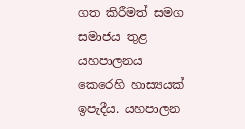ගත කිරීමත් සමග සමාජය තුළ යහපාලනය කෙරෙහි හාස්‍යයක් ඉපැදීය. යහපාලන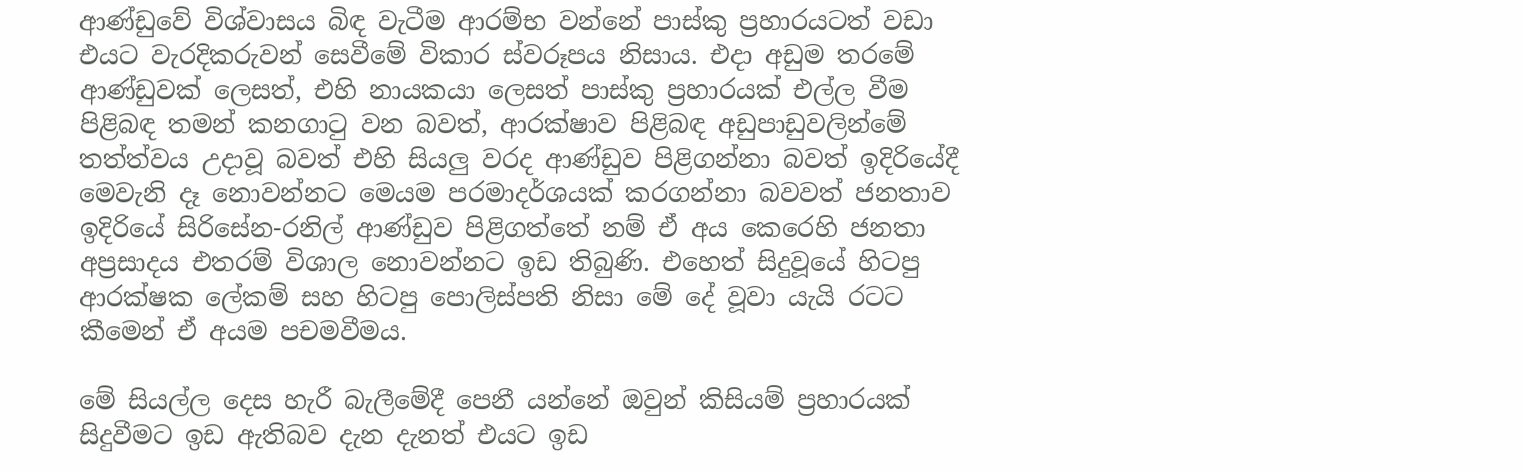ආණ්ඩුවේ විශ්වාසය බිඳ වැටීම ආරම්භ වන්නේ පාස්කු ප්‍රහාරයටත් වඩා එයට වැරදිකරුවන් සෙවීමේ විකාර ස්වරූපය නිසාය. එදා අඩුම තරමේ ආණ්ඩුවක් ලෙසත්, එහි නායකයා ලෙසත් පාස්කු ප්‍රහාරයක් එල්ල වීම පිළිබඳ තමන් කනගාටු වන බවත්, ආරක්ෂාව පිළිබඳ අඩුපාඩුවලින්මේ තත්ත්වය උදාවූ බවත් එහි සියලු වරද ආණ්ඩුව පිළිගන්නා බවත් ඉදිරියේදී මෙවැනි දෑ නොවන්නට මෙයම පරමාදර්ශයක් කරගන්නා බවවත් ජනතාව ඉදිරියේ සිරිසේන-රනිල් ආණ්ඩුව පිළිගත්තේ නම් ඒ අය කෙරෙහි ජනතා අප්‍රසාදය එතරම් විශාල නොවන්නට ඉඩ තිබුණි. එහෙත් සිදුවූයේ හිටපු ආරක්ෂක ලේකම් සහ හිටපු පොලිස්පති නිසා මේ දේ වූවා යැයි රටට කීමෙන් ඒ අයම පචමවීමය.

මේ සියල්ල දෙස හැරී බැලීමේදී පෙනී යන්නේ ඔවුන් කිසියම් ප්‍රහාරයක්  සිදුවීමට ඉඩ ඇතිබව දැන දැනත් එයට ඉඩ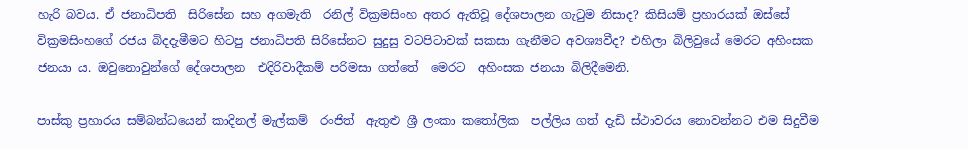හැරි බවය. ඒ ජනාධිපති  සිරිසේන සහ අගමැති  රනිල් වික්‍රමසිංහ අතර ඇතිවූ දේශපාලන ගැටුම නිසාද? කිසියම් ප්‍රහාරයක් ඔස්සේ වික්‍රමසිංහගේ රජය බිදදැමීමට හිටපු ජනාධිපති සිරිසේනට සුදුසු වටපිටාවක් සකසා ගැනීමට අවශ්‍යවීද? එහිලා බිලිවුයේ මෙරට අහිංසක ජනයා ය. ඔවුනොවුන්ගේ දේශපාලන  එදිරිවාදීකම් පරිමසා ගත්තේ  මෙරට  අහිංසක ජනයා බිලිදීමෙනි.

පාස්කු ප්‍රහාරය සම්බන්ධයෙන් කාදිනල් මැල්කම්  රංජිත්  ඇතුළු ශ්‍රී ලංකා කතෝලික  පල්ලිය ගත් දැඩි ස්ථාවරය නොවන්නට එම සිදුවීම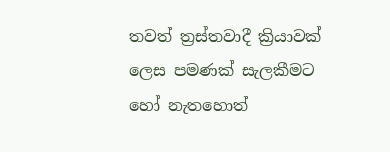තවත් ත්‍රස්තවාදී ක්‍රියාවක් ලෙස පමණක් සැලකීමට හෝ නැතහොත්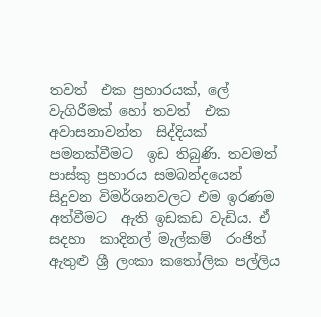තවත්  එක ප්‍රහාරයක්, ලේ වැගිරීමක් හෝ තවත්  එක අවාසනාවන්ත  සිද්දියක් පමනක්වීමට  ඉඩ තිබුණි. තවමත්  පාස්කු ප්‍රහාරය සමබන්දයෙන් සිදුවන විමර්ශනවලට එම ඉරණම අත්වීමට  ඇති ඉඩකඩ වැඩිය. ඒ සදහා  කාදිනල් මැල්කම්  රංජිත්  ඇතුළු ශ්‍රී ලංකා කතෝලික පල්ලිය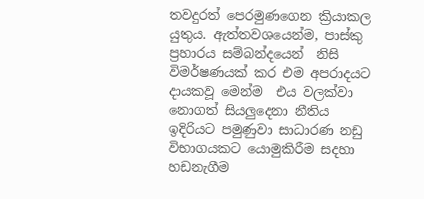තවදුරත් පෙරමුණගෙන ක්‍රියාකල යුතුය. ඇත්තවශයෙන්ම, පාස්කු ප්‍රහාරය සම්බන්දයෙන්  නිසි විමර්ෂණයක් කර එම අපරාදයට දායකවූ මෙන්ම  එය වලක්වා නොගත් සියලුදෙනා නීතිය ඉදිරියට පමුණුවා සාධාරණ නඩු විභාගයකට යොමුකිරීම සදහා හඩනැගීම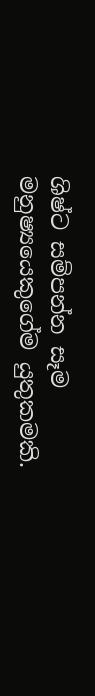ශිෂ්ට සම්පන්න සෑම මනුෂ්‍යයෙකුගේම යුතුකමකි.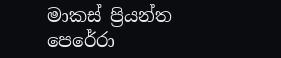මාකස් ප්‍රියන්ත  පෙරේරා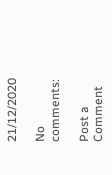21/12/2020

No comments:

Post a Comment